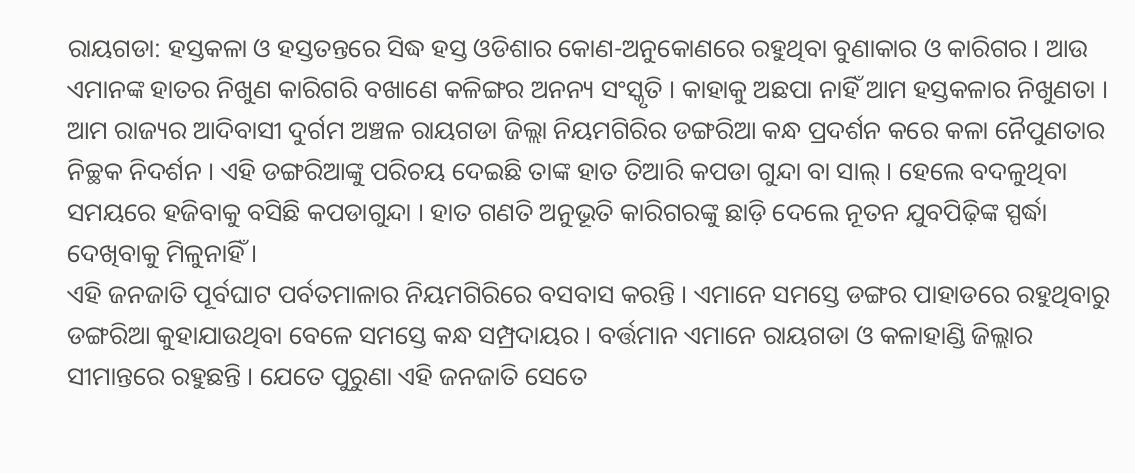ରାୟଗଡା: ହସ୍ତକଳା ଓ ହସ୍ତତନ୍ତରେ ସିଦ୍ଧ ହସ୍ତ ଓଡିଶାର କୋଣ-ଅନୁକୋଣରେ ରହୁଥିବା ବୁଣାକାର ଓ କାରିଗର । ଆଉ ଏମାନଙ୍କ ହାତର ନିଖୁଣ କାରିଗରି ବଖାଣେ କଳିଙ୍ଗର ଅନନ୍ୟ ସଂସ୍କୃତି । କାହାକୁ ଅଛପା ନାହିଁ ଆମ ହସ୍ତକଳାର ନିଖୁଣତା । ଆମ ରାଜ୍ୟର ଆଦିବାସୀ ଦୁର୍ଗମ ଅଞ୍ଚଳ ରାୟଗଡା ଜିଲ୍ଲା ନିୟମଗିରିର ଡଙ୍ଗରିଆ କନ୍ଧ ପ୍ରଦର୍ଶନ କରେ କଳା ନୈପୁଣତାର ନିଚ୍ଛକ ନିଦର୍ଶନ । ଏହି ଡଙ୍ଗରିଆଙ୍କୁ ପରିଚୟ ଦେଇଛି ତାଙ୍କ ହାତ ତିଆରି କପଡା ଗୁନ୍ଦା ବା ସାଲ୍ । ହେଲେ ବଦଳୁଥିବା ସମୟରେ ହଜିବାକୁ ବସିଛି କପଡାଗୁନ୍ଦା । ହାତ ଗଣତି ଅନୁଭୂତି କାରିଗରଙ୍କୁ ଛାଡ଼ି ଦେଲେ ନୂତନ ଯୁବପିଢ଼ିଙ୍କ ସ୍ପର୍ଦ୍ଧା ଦେଖିବାକୁ ମିଳୁନାହିଁ ।
ଏହି ଜନଜାତି ପୂର୍ବଘାଟ ପର୍ବତମାଳାର ନିୟମଗିରିରେ ବସବାସ କରନ୍ତି । ଏମାନେ ସମସ୍ତେ ଡଙ୍ଗର ପାହାଡରେ ରହୁଥିବାରୁ ଡଙ୍ଗରିଆ କୁହାଯାଉଥିବା ବେଳେ ସମସ୍ତେ କନ୍ଧ ସମ୍ପ୍ରଦାୟର । ବର୍ତ୍ତମାନ ଏମାନେ ରାୟଗଡା ଓ କଳାହାଣ୍ଡି ଜିଲ୍ଲାର ସୀମାନ୍ତରେ ରହୁଛନ୍ତି । ଯେତେ ପୁରୁଣା ଏହି ଜନଜାତି ସେତେ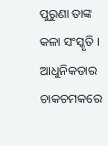ପୁରୁଣା ତାଙ୍କ କଳା ସଂସ୍କୃତି । ଆଧୁନିକତାର ଚାକଚମକରେ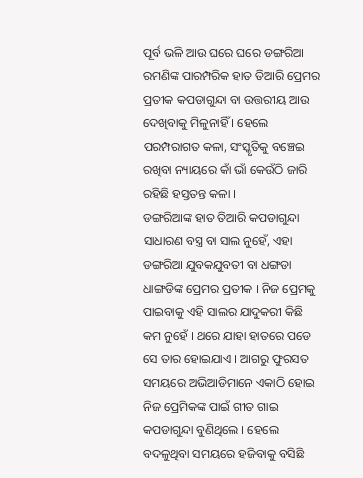ପୂର୍ବ ଭଳି ଆଉ ଘରେ ଘରେ ଡଙ୍ଗରିଆ ରମଣିଙ୍କ ପାରମ୍ପରିକ ହାତ ତିଆରି ପ୍ରେମର ପ୍ରତୀକ କପଡାଗୁନ୍ଦା ବା ଉତ୍ତରୀୟ ଆଉ ଦେଖିବାକୁ ମିଳୁନାହିଁ । ହେଲେ ପରମ୍ପରାଗତ କଳା, ସଂସ୍କୃତିକୁ ବଞ୍ଚେଇ ରଖିବା ନ୍ୟାୟରେ କାଁ ଭାଁ କେଉଁଠି ଜାରି ରହିଛି ହସ୍ତତନ୍ତ କଳା ।
ଡଙ୍ଗରିଆଙ୍କ ହାତ ତିଆରି କପଡାଗୁନ୍ଦା ସାଧାରଣ ବସ୍ତ୍ର ବା ସାଲ ନୁହେଁ, ଏହା ଡଙ୍ଗରିଆ ଯୁବକଯୁବତୀ ବା ଧଙ୍ଗଡା ଧାଙ୍ଗଡିଙ୍କ ପ୍ରେମର ପ୍ରତୀକ । ନିଜ ପ୍ରେମକୁ ପାଇବାକୁ ଏହି ସାଲର ଯାଦୁକରୀ କିଛି କମ ନୁହେଁ । ଥରେ ଯାହା ହାତରେ ପଡେ ସେ ତାର ହୋଇଯାଏ । ଆଗରୁ ଫୁରସତ ସମୟରେ ଅଭିଆଡିମାନେ ଏକାଠି ହୋଇ ନିଜ ପ୍ରେମିକଙ୍କ ପାଇଁ ଗୀତ ଗାଇ କପଡାଗୁନ୍ଦା ବୁଣିଥିଲେ । ହେଲେ ବଦଳୁଥିବା ସମୟରେ ହଜିବାକୁ ବସିଛି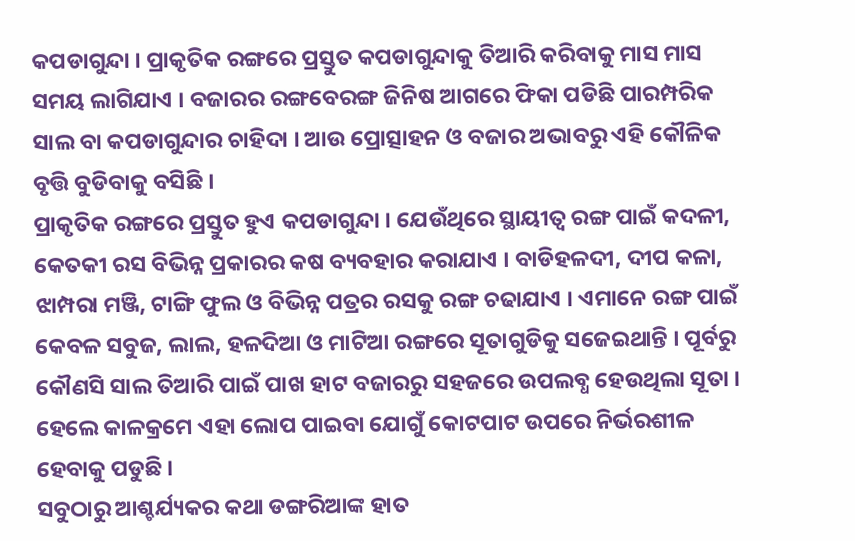କପଡାଗୁନ୍ଦା । ପ୍ରାକୃତିକ ରଙ୍ଗରେ ପ୍ରସ୍ତୁତ କପଡାଗୁନ୍ଦାକୁ ତିଆରି କରିବାକୁ ମାସ ମାସ ସମୟ ଲାଗିଯାଏ । ବଜାରର ରଙ୍ଗବେରଙ୍ଗ ଜିନିଷ ଆଗରେ ଫିକା ପଡିଛି ପାରମ୍ପରିକ ସାଲ ବା କପଡାଗୁନ୍ଦାର ଚାହିଦା । ଆଉ ପ୍ରୋତ୍ସାହନ ଓ ବଜାର ଅଭାବରୁ ଏହି କୌଳିକ ବୃତ୍ତି ବୁଡିବାକୁ ବସିଛି ।
ପ୍ରାକୃତିକ ରଙ୍ଗରେ ପ୍ରସ୍ତୁତ ହୁଏ କପଡାଗୁନ୍ଦା । ଯେଉଁଥିରେ ସ୍ଥାୟୀତ୍ବ ରଙ୍ଗ ପାଇଁ କଦଳୀ, କେତକୀ ରସ ବିଭିନ୍ନ ପ୍ରକାରର କଷ ବ୍ୟବହାର କରାଯାଏ । ବାଡିହଳଦୀ, ଦୀପ କଳା, ଝାମ୍ପରା ମଞ୍ଜି, ଟାଙ୍ଗି ଫୁଲ ଓ ବିଭିନ୍ନ ପତ୍ରର ରସକୁ ରଙ୍ଗ ଚଢାଯାଏ । ଏମାନେ ରଙ୍ଗ ପାଇଁ କେବଳ ସବୁଜ, ଲାଲ, ହଳଦିଆ ଓ ମାଟିଆ ରଙ୍ଗରେ ସୂତାଗୁଡିକୁ ସଜେଇଥାନ୍ତି । ପୂର୍ବରୁ କୌଣସି ସାଲ ତିଆରି ପାଇଁ ପାଖ ହାଟ ବଜାରରୁ ସହଜରେ ଉପଲବ୍ଧ ହେଉଥିଲା ସୂତା । ହେଲେ କାଳକ୍ରମେ ଏହା ଲୋପ ପାଇବା ଯୋଗୁଁ କୋଟପାଟ ଉପରେ ନିର୍ଭରଶୀଳ ହେବାକୁ ପଡୁଛି ।
ସବୁଠାରୁ ଆଶ୍ଚର୍ଯ୍ୟକର କଥା ଡଙ୍ଗରିଆଙ୍କ ହାତ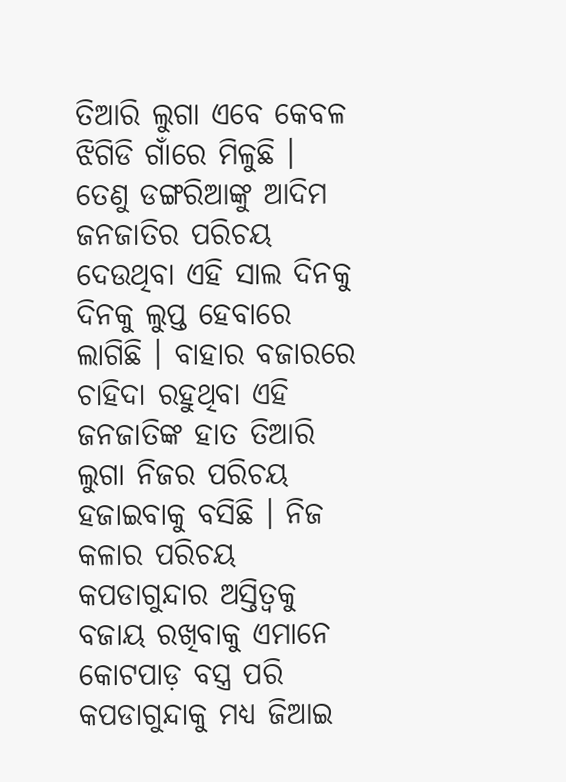ତିଆରି ଲୁଗା ଏବେ କେବଳ ଝିଗିଡି ଗାଁରେ ମିଳୁଛି । ତେଣୁ ଡଙ୍ଗରିଆଙ୍କୁ ଆଦିମ ଜନଜାତିର ପରିଚୟ ଦେଉଥିବା ଏହି ସାଲ ଦିନକୁ ଦିନକୁ ଲୁପ୍ତ ହେବାରେ ଲାଗିଛି । ବାହାର ବଜାରରେ ଚାହିଦା ରହୁଥିବା ଏହି ଜନଜାତିଙ୍କ ହାତ ତିଆରି ଲୁଗା ନିଜର ପରିଚୟ ହଜାଇବାକୁ ବସିଛି । ନିଜ କଳାର ପରିଚୟ କପଡାଗୁନ୍ଦାର ଅସ୍ତିତ୍ବକୁ ବଜାୟ ରଖିବାକୁ ଏମାନେ କୋଟପାଡ଼ ବସ୍ତ୍ର ପରି କପଡାଗୁନ୍ଦାକୁ ମଧ୍ୟ ଜିଆଇ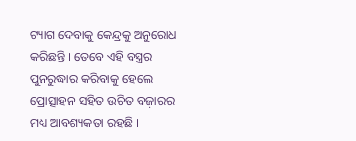ଟ୍ୟାଗ ଦେବାକୁ କେନ୍ଦ୍ରକୁ ଅନୁରୋଧ କରିଛନ୍ତି । ତେବେ ଏହି ବସ୍ତ୍ରର ପୁନରୁଦ୍ଧାର କରିବାକୁ ହେଲେ ପ୍ରୋତ୍ସାହନ ସହିତ ଉଚିତ ବଜ଼ାରର ମଧ୍ୟ ଆବଶ୍ୟକତା ରହଛି ।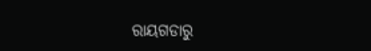ରାୟଗଡାରୁ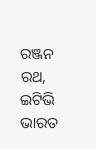ରଞ୍ଜନ ରଥ, ଇଟିଭି ଭାରତ